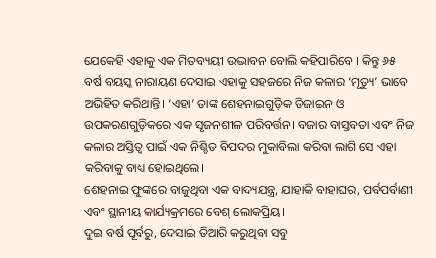ଯେକେହି ଏହାକୁ ଏକ ମିତବ୍ୟୟୀ ଉଦ୍ଭାବନ ବୋଲି କହିପାରିବେ । କିନ୍ତୁ ୬୫ ବର୍ଷ ବୟସ୍କ ନାରାୟଣ ଦେସାଇ ଏହାକୁ ସହଜରେ ନିଜ କଳାର ‘ମୃତ୍ୟୁ’ ଭାବେ ଅଭିହିତ କରିଥାନ୍ତି। ‘ଏହା’ ତାଙ୍କ ଶେହନାଇଗୁଡ଼ିକ ଡିଜାଇନ ଓ ଉପକରଣଗୁଡ଼ିକରେ ଏକ ସୃଜନଶୀଳ ପରିବର୍ତ୍ତନ। ବଜାର ବାସ୍ତବତା ଏବଂ ନିଜ କଳାର ଅସ୍ତିତ୍ୱ ପାଇଁ ଏକ ନିଶ୍ଚିତ ବିପଦର ମୁକାବିଲା କରିବା ଲାଗି ସେ ଏହା କରିବାକୁ ବାଧ୍ୟ ହୋଇଥିଲେ।
ଶେହନାଇ ଫୁଙ୍କରେ ବାଜୁଥିବା ଏକ ବାଦ୍ୟଯନ୍ତ୍ର, ଯାହାକି ବାହାଘର, ପର୍ବପର୍ବାଣୀ ଏବଂ ସ୍ଥାନୀୟ କାର୍ଯ୍ୟକ୍ରମରେ ବେଶ୍ ଲୋକପ୍ରିୟ।
ଦୁଇ ବର୍ଷ ପୂର୍ବରୁ, ଦେସାଇ ତିଆରି କରୁଥିବା ସବୁ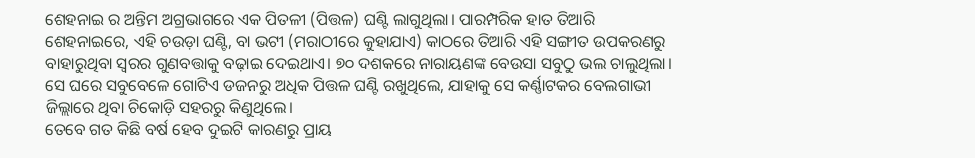ଶେହନାଇ ର ଅନ୍ତିମ ଅଗ୍ରଭାଗରେ ଏକ ପିତଳୀ (ପିତ୍ତଳ) ଘଣ୍ଟି ଲାଗୁଥିଲା। ପାରମ୍ପରିକ ହାତ ତିଆରି ଶେହନାଇରେ, ଏହି ଚଉଡ଼ା ଘଣ୍ଟି, ବା ଭଟୀ (ମରାଠୀରେ କୁହାଯାଏ) କାଠରେ ତିଆରି ଏହି ସଙ୍ଗୀତ ଉପକରଣରୁ ବାହାରୁଥିବା ସ୍ୱରର ଗୁଣବତ୍ତାକୁ ବଢ଼ାଇ ଦେଇଥାଏ। ୭୦ ଦଶକରେ ନାରାୟଣଙ୍କ ବେଉସା ସବୁଠୁ ଭଲ ଚାଲୁଥିଲା। ସେ ଘରେ ସବୁବେଳେ ଗୋଟିଏ ଡଜନରୁ ଅଧିକ ପିତ୍ତଳ ଘଣ୍ଟି ରଖୁଥିଲେ, ଯାହାକୁ ସେ କର୍ଣ୍ଣାଟକର ବେଲଗାଭୀ ଜିଲ୍ଲାରେ ଥିବା ଚିକୋଡ଼ି ସହରରୁ କିଣୁଥିଲେ।
ତେବେ ଗତ କିଛି ବର୍ଷ ହେବ ଦୁଇଟି କାରଣରୁ ପ୍ରାୟ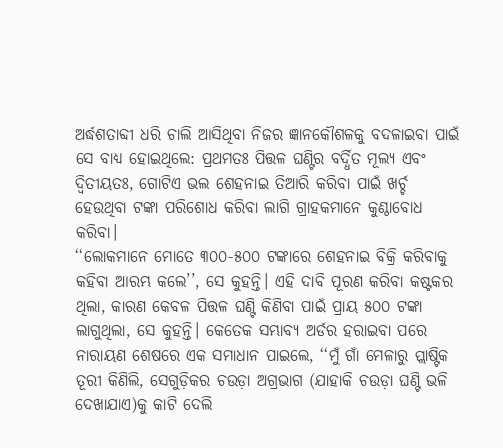ଅର୍ଦ୍ଧଶତାବ୍ଦୀ ଧରି ଚାଲି ଆସିଥିବା ନିଜର ଜ୍ଞାନକୌଶଳକୁ ବଦଳାଇବା ପାଇଁ ସେ ବାଧ୍ୟ ହୋଇଥିଲେ: ପ୍ରଥମତଃ ପିତ୍ତଳ ଘଣ୍ଟିର ବର୍ଦ୍ଧିତ ମୂଲ୍ୟ ଏବଂ ଦ୍ୱିତୀୟତଃ, ଗୋଟିଏ ଭଲ ଶେହନାଇ ତିଆରି କରିବା ପାଇଁ ଖର୍ଚ୍ଚ ହେଉଥିବା ଟଙ୍କା ପରିଶୋଧ କରିବା ଲାଗି ଗ୍ରାହକମାନେ କୁଣ୍ଠାବୋଧ କରିବା।
‘‘ଲୋକମାନେ ମୋତେ ୩୦୦-୫୦୦ ଟଙ୍କାରେ ଶେହନାଇ ବିକ୍ରି କରିବାକୁ କହିବା ଆରମ୍ଭ କଲେ’’, ସେ କୁହନ୍ତି। ଏହି ଦାବି ପୂରଣ କରିବା କଷ୍ଟକର ଥିଲା, କାରଣ କେବଳ ପିତ୍ତଳ ଘଣ୍ଟି କିଣିବା ପାଇଁ ପ୍ରାୟ ୫୦୦ ଟଙ୍କା ଲାଗୁଥିଲା, ସେ କୁହନ୍ତି। କେତେକ ସମ୍ଭାବ୍ୟ ଅର୍ଡର ହରାଇବା ପରେ ନାରାୟଣ ଶେଷରେ ଏକ ସମାଧାନ ପାଇଲେ, ‘‘ମୁଁ ଗାଁ ମେଳାରୁ ପ୍ଲାଷ୍ଟିକ ତୂରୀ କିଣିଲି, ସେଗୁଡ଼ିକର ଚଉଡ଼ା ଅଗ୍ରଭାଗ (ଯାହାକି ଚଉଡ଼ା ଘଣ୍ଟି ଭଳି ଦେଖାଯାଏ)କୁ କାଟି ଦେଲି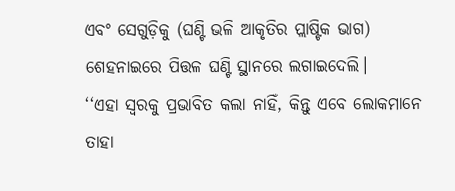ଏବଂ ସେଗୁଡ଼ିକୁ (ଘଣ୍ଟି ଭଳି ଆକୃତିର ପ୍ଲାଷ୍ଟିକ ଭାଗ) ଶେହନାଇରେ ପିତ୍ତଳ ଘଣ୍ଟି ସ୍ଥାନରେ ଲଗାଇଦେଲି।
‘‘ଏହା ସ୍ୱରକୁ ପ୍ରଭାବିତ କଲା ନାହିଁ, କିନ୍ତୁ ଏବେ ଲୋକମାନେ ତାହା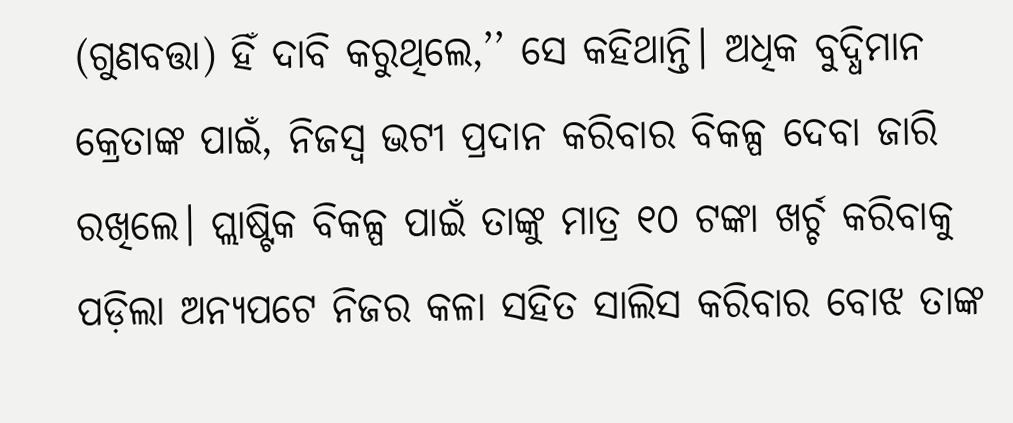(ଗୁଣବତ୍ତା) ହିଁ ଦାବି କରୁଥିଲେ,’’ ସେ କହିଥାନ୍ତି। ଅଧିକ ବୁଦ୍ଧିମାନ କ୍ରେତାଙ୍କ ପାଇଁ, ନିଜସ୍ୱ ଭଟୀ ପ୍ରଦାନ କରିବାର ବିକଳ୍ପ ଦେବା ଜାରି ରଖିଲେ। ପ୍ଲାଷ୍ଟିକ ବିକଳ୍ପ ପାଇଁ ତାଙ୍କୁ ମାତ୍ର ୧୦ ଟଙ୍କା ଖର୍ଚ୍ଚ କରିବାକୁ ପଡ଼ିଲା ଅନ୍ୟପଟେ ନିଜର କଳା ସହିତ ସାଲିସ କରିବାର ବୋଝ ତାଙ୍କ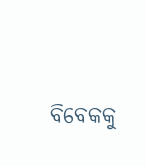ବିବେକକୁ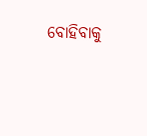ବୋହିବାକୁ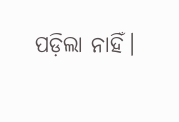ପଡ଼ିଲା ନାହିଁ।